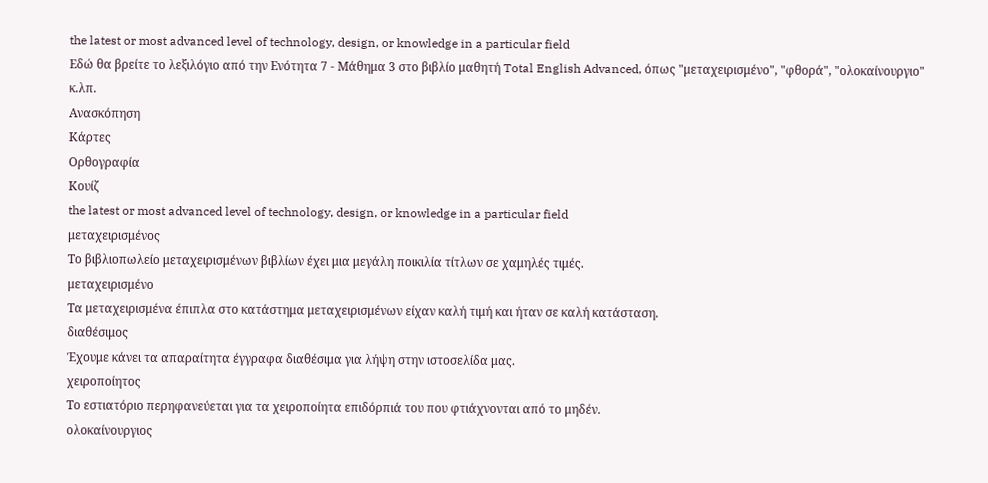the latest or most advanced level of technology, design, or knowledge in a particular field
Εδώ θα βρείτε το λεξιλόγιο από την Ενότητα 7 - Μάθημα 3 στο βιβλίο μαθητή Total English Advanced, όπως "μεταχειρισμένο", "φθορά", "ολοκαίνουργιο" κ.λπ.
Ανασκόπηση
Κάρτες
Ορθογραφία
Κουίζ
the latest or most advanced level of technology, design, or knowledge in a particular field
μεταχειρισμένος
Το βιβλιοπωλείο μεταχειρισμένων βιβλίων έχει μια μεγάλη ποικιλία τίτλων σε χαμηλές τιμές.
μεταχειρισμένο
Τα μεταχειρισμένα έπιπλα στο κατάστημα μεταχειρισμένων είχαν καλή τιμή και ήταν σε καλή κατάσταση.
διαθέσιμος
Έχουμε κάνει τα απαραίτητα έγγραφα διαθέσιμα για λήψη στην ιστοσελίδα μας.
χειροποίητος
Το εστιατόριο περηφανεύεται για τα χειροποίητα επιδόρπιά του που φτιάχνονται από το μηδέν.
ολοκαίνουργιος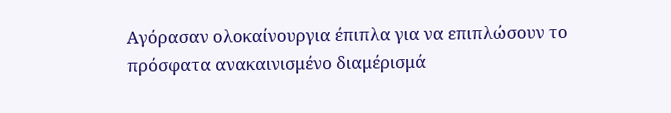Αγόρασαν ολοκαίνουργια έπιπλα για να επιπλώσουν το πρόσφατα ανακαινισμένο διαμέρισμά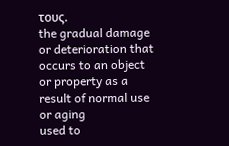τους.
the gradual damage or deterioration that occurs to an object or property as a result of normal use or aging
used to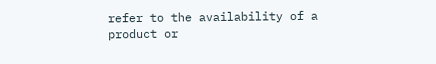refer to the availability of a product or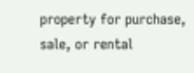property for purchase, sale, or rental